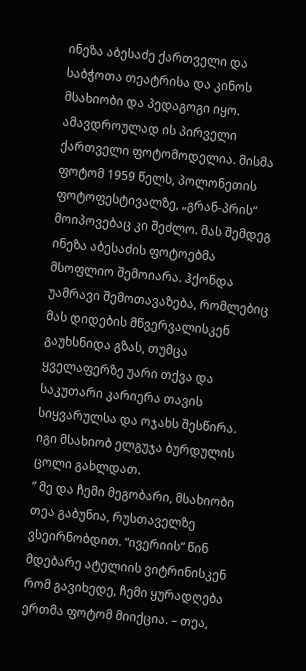ინეზა აბესაძე ქართველი და საბჭოთა თეატრისა და კინოს მსახიობი და პედაგოგი იყო. ამავდროულად ის პირველი ქართველი ფოტომოდელია. მისმა ფოტომ 1959 წელს, პოლონეთის ფოტოფესტივალზე, „გრან-პრის“ მოიპოვებაც კი შეძლო. მას შემდეგ ინეზა აბესაძის ფოტოებმა მსოფლიო შემოიარა. ჰქონდა უამრავი შემოთავაზება, რომლებიც მას დიდების მწვერვალისკენ გაუხსნიდა გზას, თუმცა ყველაფერზე უარი თქვა და საკუთარი კარიერა თავის სიყვარულსა და ოჯახს შესწირა. იგი მსახიობ ელგუჯა ბურდულის ცოლი გახლდათ.
” მე და ჩემი მეგობარი, მსახიობი თეა გაბუნია, რუსთაველზე ვსეირნობდით. “ივერიის” წინ მდებარე ატელიის ვიტრინისკენ რომ გავიხედე, ჩემი ყურადღება ერთმა ფოტომ მიიქცია. – თეა,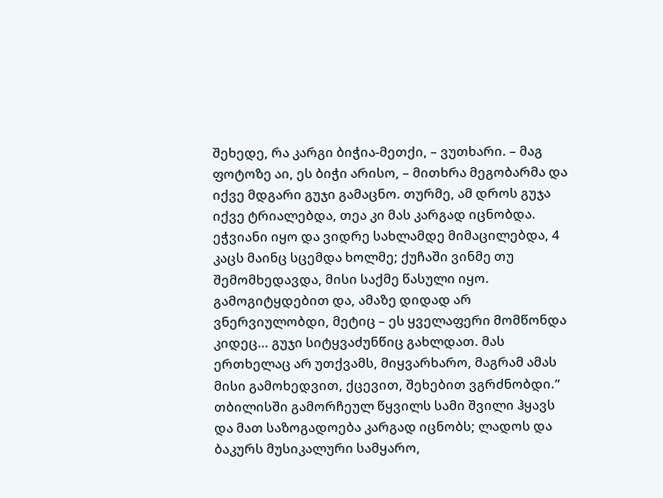შეხედე, რა კარგი ბიჭია-მეთქი, – ვუთხარი. – მაგ ფოტოზე აი, ეს ბიჭი არისო, – მითხრა მეგობარმა და იქვე მდგარი გუჯი გამაცნო. თურმე, ამ დროს გუჯა იქვე ტრიალებდა, თეა კი მას კარგად იცნობდა.
ეჭვიანი იყო და ვიდრე სახლამდე მიმაცილებდა, 4 კაცს მაინც სცემდა ხოლმე; ქუჩაში ვინმე თუ შემომხედავდა, მისი საქმე წასული იყო. გამოგიტყდებით და, ამაზე დიდად არ ვნერვიულობდი, მეტიც – ეს ყველაფერი მომწონდა კიდეც… გუჯი სიტყვაძუნწიც გახლდათ. მას ერთხელაც არ უთქვამს, მიყვარხარო, მაგრამ ამას მისი გამოხედვით, ქცევით, შეხებით ვგრძნობდი.”
თბილისში გამორჩეულ წყვილს სამი შვილი ჰყავს და მათ საზოგადოება კარგად იცნობს; ლადოს და ბაკურს მუსიკალური სამყარო,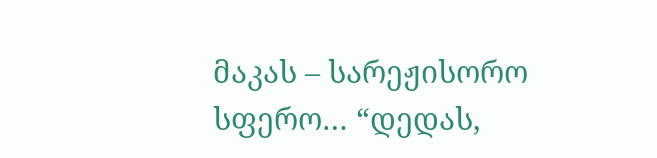მაკას – სარეჟისორო სფერო… “დედას,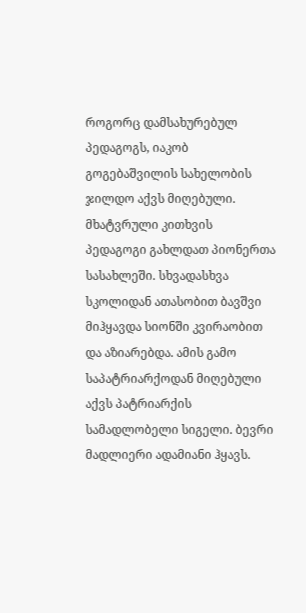როგორც დამსახურებულ პედაგოგს, იაკობ გოგებაშვილის სახელობის ჯილდო აქვს მიღებული. მხატვრული კითხვის პედაგოგი გახლდათ პიონერთა სასახლეში. სხვადასხვა სკოლიდან ათასობით ბავშვი მიჰყავდა სიონში კვირაობით და აზიარებდა. ამის გამო საპატრიარქოდან მიღებული აქვს პატრიარქის სამადლობელი სიგელი. ბევრი მადლიერი ადამიანი ჰყავს.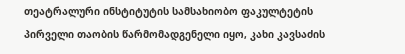თეატრალური ინსტიტუტის სამსახიობო ფაკულტეტის პირველი თაობის წარმომადგენელი იყო, კახი კავსაძის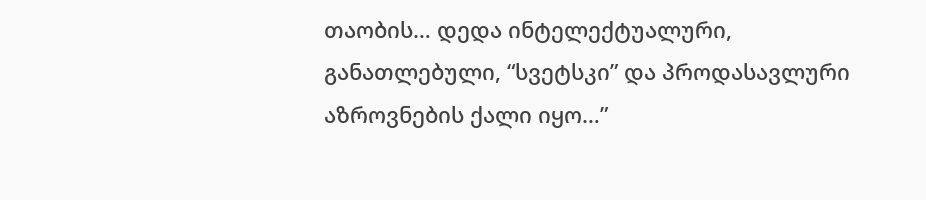თაობის… დედა ინტელექტუალური, განათლებული, “სვეტსკი” და პროდასავლური აზროვნების ქალი იყო…”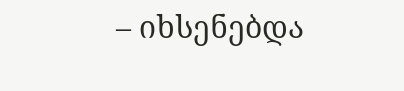– იხსენებდა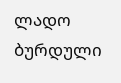ლადო ბურდული